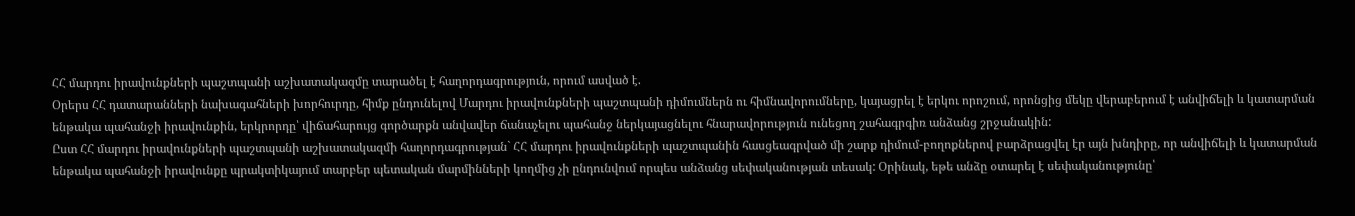ՀՀ մարդու իրավունքների պաշտպանի աշխատակազմը տարածել է հաղորդագրություն, որում ասված է.
Օրերս ՀՀ դատարանների նախագահների խորհուրդը, հիմք ընդունելով Մարդու իրավունքների պաշտպանի դիմումներն ու հիմնավորումները, կայացրել է երկու որոշում, որոնցից մեկը վերաբերում է անվիճելի և կատարման ենթակա պահանջի իրավունքին, երկրորդը՝ վիճահարույց գործարքն անվավեր ճանաչելու պահանջ ներկայացնելու հնարավորություն ունեցող շահագրգիռ անձանց շրջանակին:
Ըստ ՀՀ մարդու իրավունքների պաշտպանի աշխատակազմի հաղորդագրության` ՀՀ մարդու իրավունքների պաշտպանին հասցեագրված մի շարք դիմում-բողոքներով բարձրացվել էր այն խնդիրը, որ անվիճելի և կատարման ենթակա պահանջի իրավունքը պրակտիկայում տարբեր պետական մարմինների կողմից չի ընդունվում որպես անձանց սեփականության տեսակ: Օրինակ, եթե անձը օտարել է սեփականությունը՝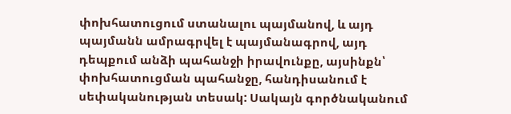փոխհատուցում ստանալու պայմանով, և այդ պայմանն ամրագրվել է պայմանագրով, այդ դեպքում անձի պահանջի իրավունքը, այսինքն՝ փոխհատուցման պահանջը, հանդիսանում է սեփականության տեսակ: Սակայն գործնականում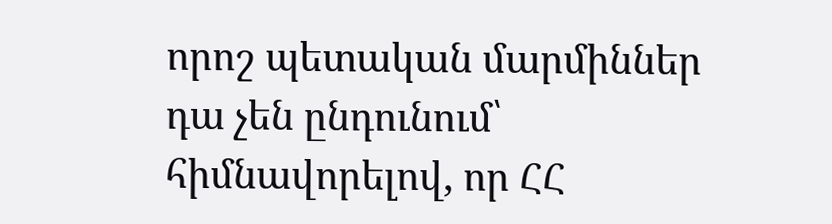որոշ պետական մարմիններ դա չեն ընդունում՝ հիմնավորելով, որ ՀՀ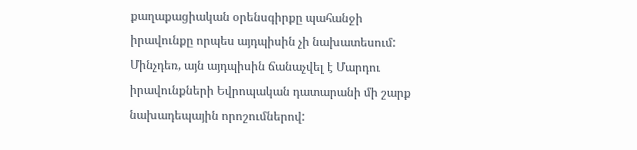քաղաքացիական օրենսգիրքը պահանջի իրավունքը որպես այդպիսին չի նախատեսում: Մինչդեռ, այն այդպիսին ճանաչվել է Մարդու իրավունքների Եվրոպական դատարանի մի շարք նախադեպային որոշումներով: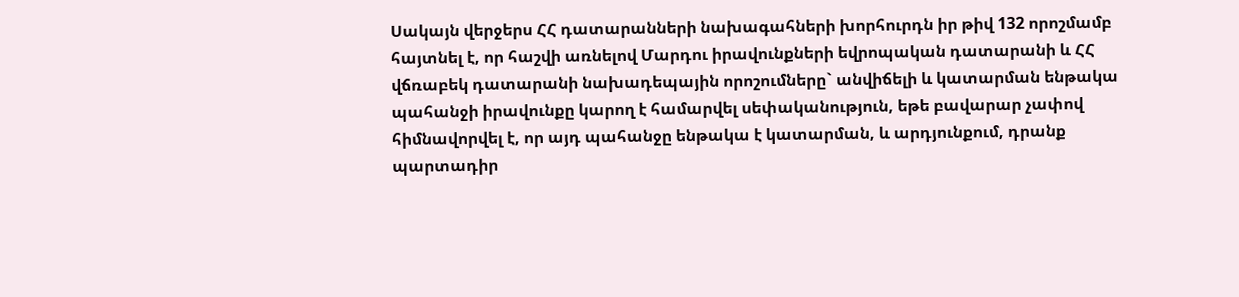Սակայն վերջերս ՀՀ դատարանների նախագահների խորհուրդն իր թիվ 132 որոշմամբ հայտնել է, որ հաշվի առնելով Մարդու իրավունքների եվրոպական դատարանի և ՀՀ վճռաբեկ դատարանի նախադեպային որոշումները` անվիճելի և կատարման ենթակա պահանջի իրավունքը կարող է համարվել սեփականություն, եթե բավարար չափով հիմնավորվել է, որ այդ պահանջը ենթակա է կատարման, և արդյունքում, դրանք պարտադիր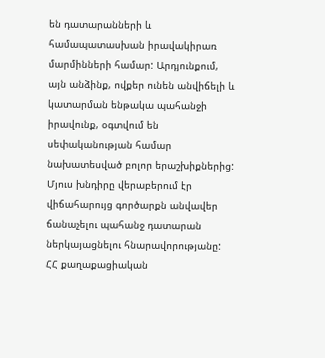են դատարանների և համապատասխան իրավակիրառ մարմինների համար: Արդյունքում, այն անձինք, ովքեր ունեն անվիճելի և կատարման ենթակա պահանջի իրավունք, օգտվում են սեփականության համար նախատեսված բոլոր երաշխիքներից:
Մյուս խնդիրը վերաբերում էր վիճահարույց գործարքն անվավեր ճանաչելու պահանջ դատարան ներկայացնելու հնարավորությանը: ՀՀ քաղաքացիական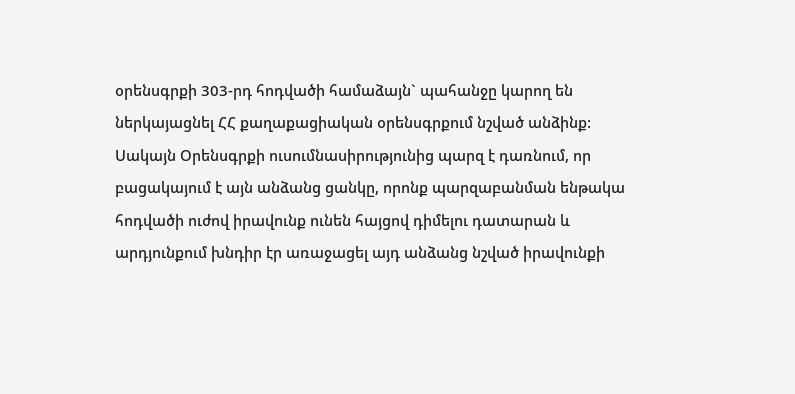օրենսգրքի 303-րդ հոդվածի համաձայն` պահանջը կարող են ներկայացնել ՀՀ քաղաքացիական օրենսգրքում նշված անձինք: Սակայն Օրենսգրքի ուսումնասիրությունից պարզ է դառնում, որ բացակայում է այն անձանց ցանկը, որոնք պարզաբանման ենթակա հոդվածի ուժով իրավունք ունեն հայցով դիմելու դատարան և արդյունքում խնդիր էր առաջացել այդ անձանց նշված իրավունքի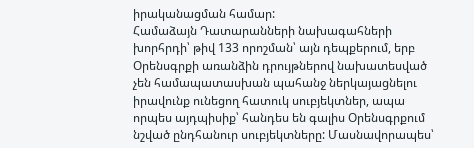իրականացման համար:
Համաձայն Դատարանների նախագահների խորհրդի՝ թիվ 133 որոշման՝ այն դեպքերում, երբ Օրենսգրքի առանձին դրույթներով նախատեսված չեն համապատասխան պահանջ ներկայացնելու իրավունք ունեցող հատուկ սուբյեկտներ, ապա որպես այդպիսիք՝ հանդես են գալիս Օրենսգրքում նշված ընդհանուր սուբյեկտները: Մասնավորապես՝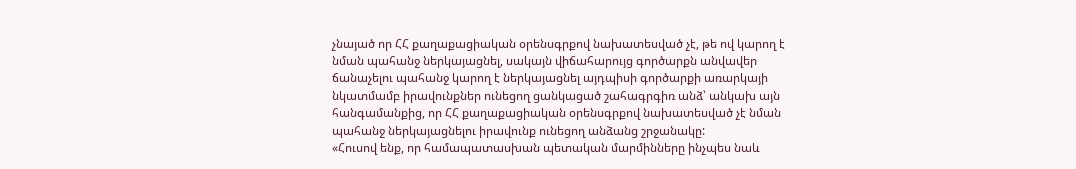չնայած որ ՀՀ քաղաքացիական օրենսգրքով նախատեսված չէ, թե ով կարող է նման պահանջ ներկայացնել, սակայն վիճահարույց գործարքն անվավեր ճանաչելու պահանջ կարող է ներկայացնել այդպիսի գործարքի առարկայի նկատմամբ իրավունքներ ունեցող ցանկացած շահագրգիռ անձ՝ անկախ այն հանգամանքից, որ ՀՀ քաղաքացիական օրենսգրքով նախատեսված չէ նման պահանջ ներկայացնելու իրավունք ունեցող անձանց շրջանակը:
«Հուսով ենք, որ համապատասխան պետական մարմինները ինչպես նաև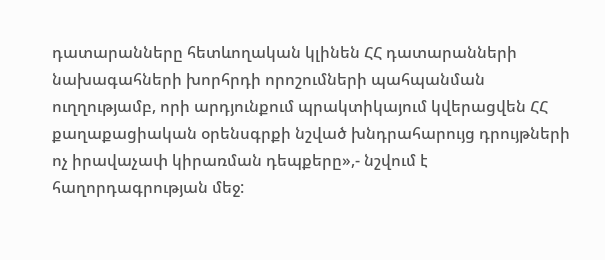դատարանները հետևողական կլինեն ՀՀ դատարանների նախագահների խորհրդի որոշումների պահպանման ուղղությամբ, որի արդյունքում պրակտիկայում կվերացվեն ՀՀ քաղաքացիական օրենսգրքի նշված խնդրահարույց դրույթների ոչ իրավաչափ կիրառման դեպքերը»,- նշվում է հաղորդագրության մեջ: